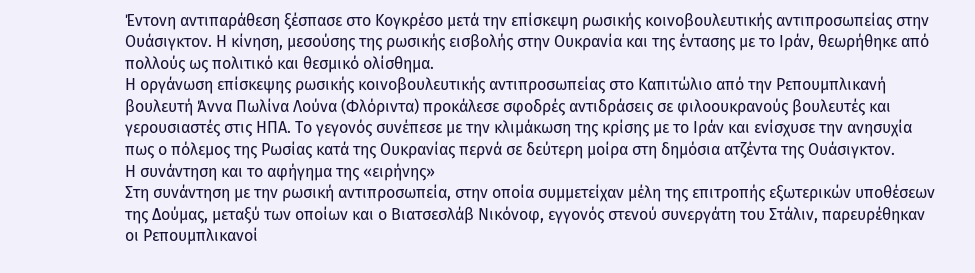Έντονη αντιπαράθεση ξέσπασε στο Κογκρέσο μετά την επίσκεψη ρωσικής κοινοβουλευτικής αντιπροσωπείας στην Ουάσιγκτον. Η κίνηση, μεσούσης της ρωσικής εισβολής στην Ουκρανία και της έντασης με το Ιράν, θεωρήθηκε από πολλούς ως πολιτικό και θεσμικό ολίσθημα.
Η οργάνωση επίσκεψης ρωσικής κοινοβουλευτικής αντιπροσωπείας στο Καπιτώλιο από την Ρεπουμπλικανή βουλευτή Άννα Πωλίνα Λούνα (Φλόριντα) προκάλεσε σφοδρές αντιδράσεις σε φιλοουκρανούς βουλευτές και γερουσιαστές στις ΗΠΑ. Το γεγονός συνέπεσε με την κλιμάκωση της κρίσης με το Ιράν και ενίσχυσε την ανησυχία πως ο πόλεμος της Ρωσίας κατά της Ουκρανίας περνά σε δεύτερη μοίρα στη δημόσια ατζέντα της Ουάσιγκτον.
Η συνάντηση και το αφήγημα της «ειρήνης»
Στη συνάντηση με την ρωσική αντιπροσωπεία, στην οποία συμμετείχαν μέλη της επιτροπής εξωτερικών υποθέσεων της Δούμας, μεταξύ των οποίων και ο Βιατσεσλάβ Νικόνοφ, εγγονός στενού συνεργάτη του Στάλιν, παρευρέθηκαν οι Ρεπουμπλικανοί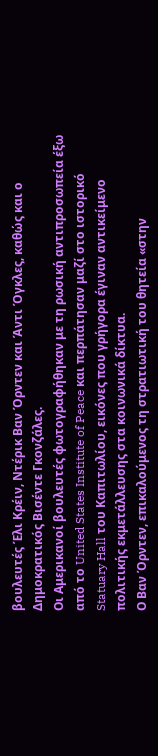βουλευτές Έλι Κρέιν, Ντέρικ Βαν Όρντεν και Άντι Όγκλες, καθώς και ο Δημοκρατικός Βισέντε Γκονζάλες.
Οι Αμερικανοί βουλευτές φωτογραφήθηκαν με τη ρωσική αντιπροσωπεία έξω από το United States Institute of Peace και περπάτησαν μαζί στο ιστορικό Statuary Hall του Καπιτωλίου, εικόνες που γρήγορα έγιναν αντικείμενο πολιτικής εκμετάλλευσης στα κοινωνικά δίκτυα.
Ο Βαν Όρντεν, επικαλούμενος τη στρατιωτική του θητεία «στην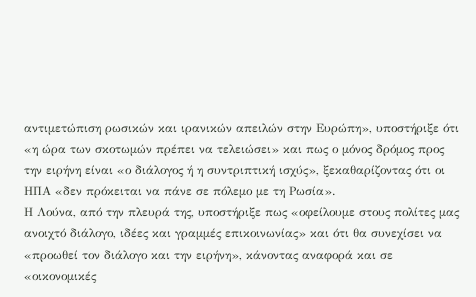αντιμετώπιση ρωσικών και ιρανικών απειλών στην Ευρώπη», υποστήριξε ότι «η ώρα των σκοτωμών πρέπει να τελειώσει» και πως ο μόνος δρόμος προς την ειρήνη είναι «ο διάλογος ή η συντριπτική ισχύς», ξεκαθαρίζοντας ότι οι ΗΠΑ «δεν πρόκειται να πάνε σε πόλεμο με τη Ρωσία».
Η Λούνα, από την πλευρά της, υποστήριξε πως «οφείλουμε στους πολίτες μας ανοιχτό διάλογο, ιδέες και γραμμές επικοινωνίας» και ότι θα συνεχίσει να «προωθεί τον διάλογο και την ειρήνη», κάνοντας αναφορά και σε «οικονομικές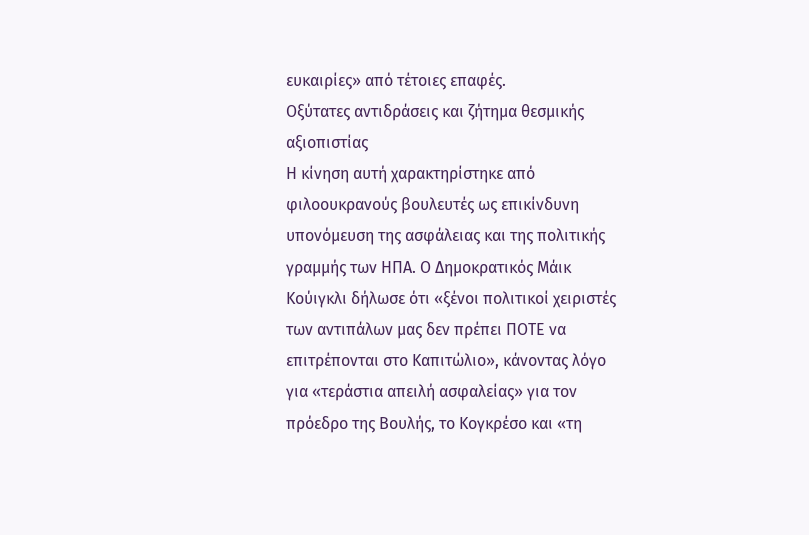ευκαιρίες» από τέτοιες επαφές.
Οξύτατες αντιδράσεις και ζήτημα θεσμικής αξιοπιστίας
Η κίνηση αυτή χαρακτηρίστηκε από φιλοουκρανούς βουλευτές ως επικίνδυνη υπονόμευση της ασφάλειας και της πολιτικής γραμμής των ΗΠΑ. Ο Δημοκρατικός Μάικ Κούιγκλι δήλωσε ότι «ξένοι πολιτικοί χειριστές των αντιπάλων μας δεν πρέπει ΠΟΤΕ να επιτρέπονται στο Καπιτώλιο», κάνοντας λόγο για «τεράστια απειλή ασφαλείας» για τον πρόεδρο της Βουλής, το Κογκρέσο και «τη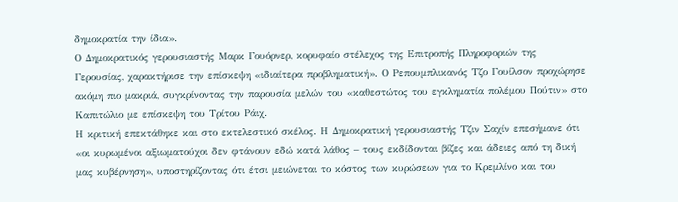δημοκρατία την ίδια».
Ο Δημοκρατικός γερουσιαστής Μαρκ Γουόρνερ, κορυφαίο στέλεχος της Επιτροπής Πληροφοριών της Γερουσίας, χαρακτήρισε την επίσκεψη «ιδιαίτερα προβληματική». Ο Ρεπουμπλικανός Τζο Γουίλσον προχώρησε ακόμη πιο μακριά, συγκρίνοντας την παρουσία μελών του «καθεστώτος του εγκληματία πολέμου Πούτιν» στο Καπιτώλιο με επίσκεψη του Τρίτου Ράιχ.
Η κριτική επεκτάθηκε και στο εκτελεστικό σκέλος. Η Δημοκρατική γερουσιαστής Τζιν Σαχίν επεσήμανε ότι «οι κυρωμένοι αξιωματούχοι δεν φτάνουν εδώ κατά λάθος – τους εκδίδονται βίζες και άδειες από τη δική μας κυβέρνηση», υποστηρίζοντας ότι έτσι μειώνεται το κόστος των κυρώσεων για το Κρεμλίνο και του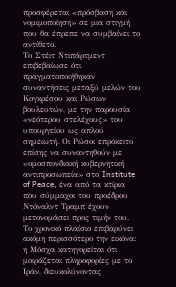προσφέρεται «πρόσβαση και νομιμοποίηση» σε μια στιγμή που θα έπρεπε να συμβαίνει το αντίθετο.
Το Στέιτ Ντιπάρτμεντ επιβεβαίωσε ότι πραγματοποιήθηκαν συναντήσεις μεταξύ μελών του Κογκρέσου και Ρώσων βουλευτών, με την παρουσία «νεότερου στελέχους» του υπουργείου ως απλού σημειωτή. Οι Ρώσοι επρόκειτο επίσης να συναντηθούν με «ομοσπονδιακή κυβερνητική αντιπροσωπεία» στο Institute of Peace, ένα από τα κτίρια που σύμμαχοι του προέδρου Ντόναλντ Τραμπ έχουν μετονομάσει προς τιμήν του.
Το χρονικό πλαίσιο επιβαρύνει ακόμη περισσότερο την εικόνα: η Μόσχα κατηγορείται ότι μοιράζεται πληροφορίες με το Ιράν, διευκολύνοντας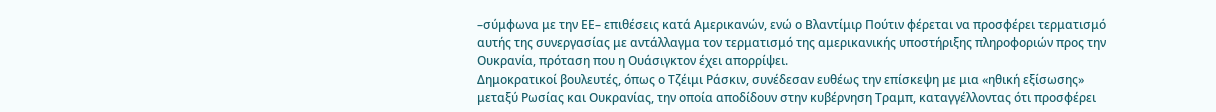–σύμφωνα με την ΕΕ– επιθέσεις κατά Αμερικανών, ενώ ο Βλαντίμιρ Πούτιν φέρεται να προσφέρει τερματισμό αυτής της συνεργασίας με αντάλλαγμα τον τερματισμό της αμερικανικής υποστήριξης πληροφοριών προς την Ουκρανία, πρόταση που η Ουάσιγκτον έχει απορρίψει.
Δημοκρατικοί βουλευτές, όπως ο Τζέιμι Ράσκιν, συνέδεσαν ευθέως την επίσκεψη με μια «ηθική εξίσωσης» μεταξύ Ρωσίας και Ουκρανίας, την οποία αποδίδουν στην κυβέρνηση Τραμπ, καταγγέλλοντας ότι προσφέρει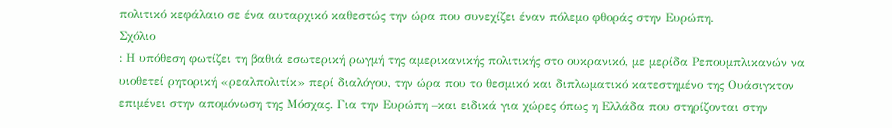πολιτικό κεφάλαιο σε ένα αυταρχικό καθεστώς την ώρα που συνεχίζει έναν πόλεμο φθοράς στην Ευρώπη.
Σχόλιο
: Η υπόθεση φωτίζει τη βαθιά εσωτερική ρωγμή της αμερικανικής πολιτικής στο ουκρανικό, με μερίδα Ρεπουμπλικανών να υιοθετεί ρητορική «ρεαλπολιτίκ» περί διαλόγου, την ώρα που το θεσμικό και διπλωματικό κατεστημένο της Ουάσιγκτον επιμένει στην απομόνωση της Μόσχας. Για την Ευρώπη –και ειδικά για χώρες όπως η Ελλάδα που στηρίζονται στην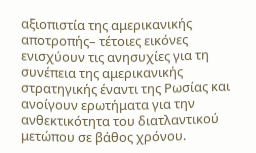αξιοπιστία της αμερικανικής αποτροπής– τέτοιες εικόνες ενισχύουν τις ανησυχίες για τη συνέπεια της αμερικανικής στρατηγικής έναντι της Ρωσίας και ανοίγουν ερωτήματα για την ανθεκτικότητα του διατλαντικού μετώπου σε βάθος χρόνου.